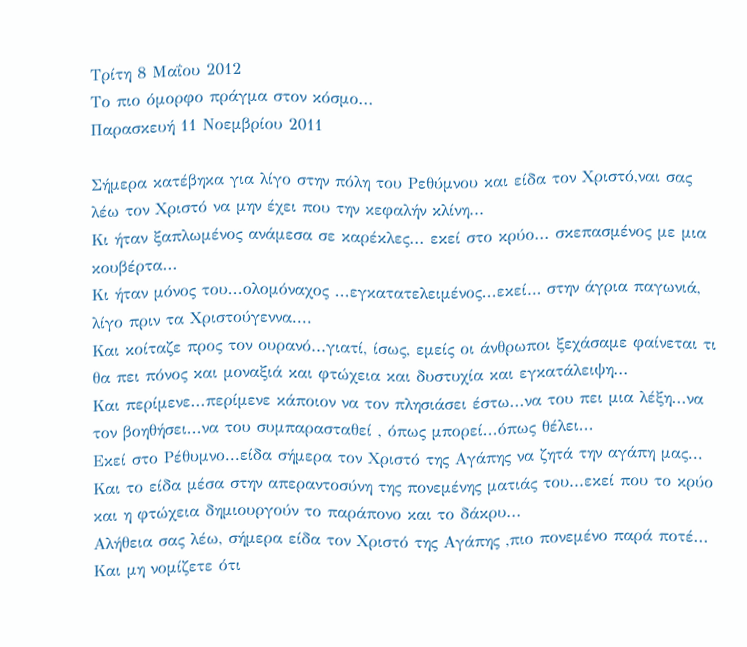Τρίτη 8 Μαΐου 2012
Το πιο όμορφο πράγμα στον κόσμο...
Παρασκευή 11 Νοεμβρίου 2011

Σήμερα κατέβηκα για λίγο στην πόλη του Ρεθύμνου και είδα τον Χριστό,ναι σας λέω τον Χριστό να μην έχει που την κεφαλήν κλίνη...
Κι ήταν ξαπλωμένος ανάμεσα σε καρέκλες... εκεί στο κρύο... σκεπασμένος με μια κουβέρτα...
Κι ήταν μόνος του...ολομόναχος ...εγκατατελειμένος...εκεί… στην άγρια παγωνιά, λίγο πριν τα Χριστούγεννα....
Και κοίταζε προς τον ουρανό...γιατί, ίσως, εμείς οι άνθρωποι ξεχάσαμε φαίνεται τι θα πει πόνος και μοναξιά και φτώχεια και δυστυχία και εγκατάλειψη...
Και περίμενε...περίμενε κάποιον να τον πλησιάσει έστω...να του πει μια λέξη...να τον βοηθήσει...να του συμπαρασταθεί , όπως μπορεί...όπως θέλει...
Εκεί στο Ρέθυμνο...είδα σήμερα τον Χριστό της Αγάπης να ζητά την αγάπη μας...
Και το είδα μέσα στην απεραντοσύνη της πονεμένης ματιάς του...εκεί που το κρύο και η φτώχεια δημιουργούν το παράπονο και το δάκρυ...
Αλήθεια σας λέω, σήμερα είδα τον Χριστό της Αγάπης ,πιο πονεμένο παρά ποτέ...
Και μη νομίζετε ότι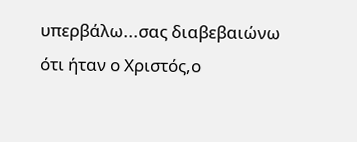υπερβάλω...σας διαβεβαιώνω ότι ήταν ο Χριστός,ο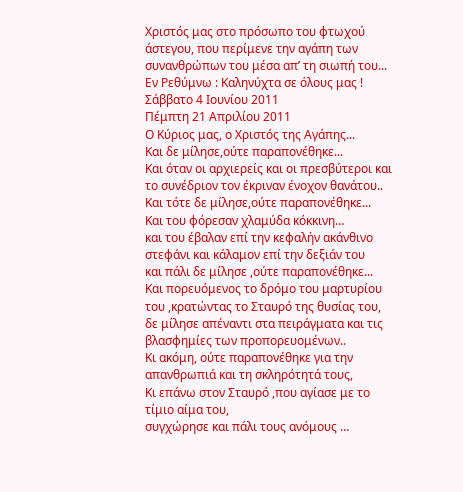Χριστός μας στο πρόσωπο του φτωχού άστεγου, που περίμενε την αγάπη των συνανθρώπων του μέσα απ’ τη σιωπή του...
Εν Ρεθύμνω : Καληνύχτα σε όλους μας !
Σάββατο 4 Ιουνίου 2011
Πέμπτη 21 Απριλίου 2011
Ο Κύριος μας, ο Χριστός της Αγάπης...
Kαι δε μίλησε,ούτε παραπονέθηκε...
Και όταν οι αρχιερείς και οι πρεσβύτεροι και το συνέδριον τον έκριναν ένοχον θανάτου..
Και τότε δε μίλησε,ούτε παραπονέθηκε...
Και του φόρεσαν χλαμύδα κόκκινη…
και του έβαλαν επί την κεφαλήν ακάνθινο στεφάνι και κάλαμον επί την δεξιάν του
και πάλι δε μίλησε ,ούτε παραπονέθηκε...
Και πορευόμενος το δρόμο του μαρτυρίου του ,κρατώντας το Σταυρό της θυσίας του,
δε μίλησε απέναντι στα πειράγματα και τις βλασφημίες των προπορευομένων..
Κι ακόμη, ούτε παραπονέθηκε για την απανθρωπιά και τη σκληρότητά τους,
Κι επάνω στον Σταυρό ,που αγίασε με το τίμιο αίμα του,
συγχώρησε και πάλι τους ανόμους …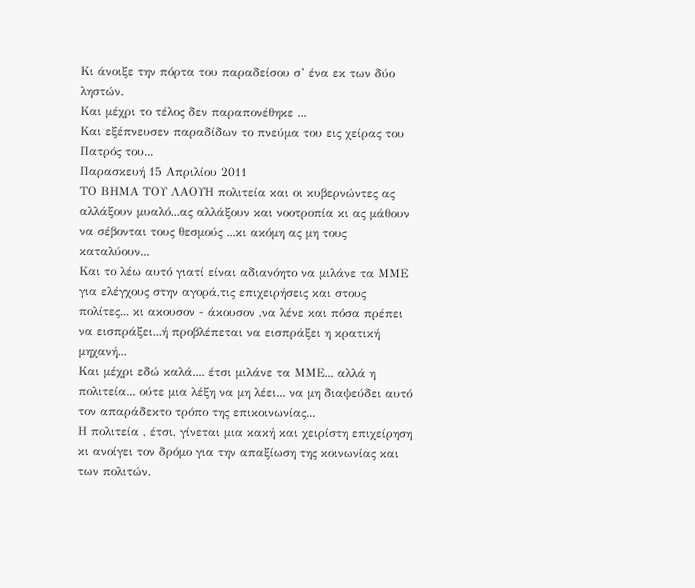Κι άνοιξε την πόρτα του παραδείσου σ’ ένα εκ των δύο ληστών.
Και μέχρι το τέλος δεν παραπονέθηκε ...
Και εξέπνευσεν παραδίδων το πνεύμα του εις χείρας του Πατρός του...
Παρασκευή 15 Απριλίου 2011
ΤΟ ΒΗΜΑ ΤΟΥ ΛΑΟΥΗ πολιτεία και οι κυβερνώντες ας αλλάξουν μυαλό...ας αλλάξουν και νοοτροπία κι ας μάθουν να σέβονται τους θεσμούς ...κι ακόμη ας μη τους καταλύουν...
Και το λέω αυτό γιατί είναι αδιανόητο να μιλάνε τα ΜΜΕ για ελέγχους στην αγορά,τις επιχειρήσεις και στους πολίτες... κι ακουσον - άκουσον ,να λένε και πόσα πρέπει να εισπράξει...ή προβλέπεται να εισπράξει η κρατική μηχανή...
Και μέχρι εδώ καλά.... έτσι μιλάνε τα ΜΜΕ... αλλά η πολιτεία... ούτε μια λέξη να μη λέει... να μη διαψεύδει αυτό τον απαράδεκτο τρόπο της επικοινωνίας...
Η πολιτεία , έτσι, γίνεται μια κακή και χειρίστη επιχείρηση κι ανοίγει τον δρόμο για την απαξίωση της κοινωνίας και των πολιτών.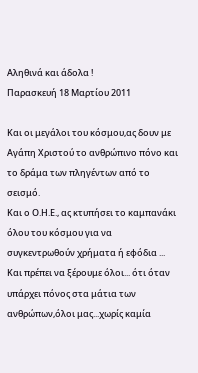Αληθινά και άδολα !
Παρασκευή 18 Μαρτίου 2011

Και οι μεγάλοι του κόσμου,ας δουν με Αγάπη Χριστού το ανθρώπινο πόνο και το δράμα των πληγέντων από το σεισμό.
Και ο Ο.Η.Ε., ας κτυπήσει το καμπανάκι όλου του κόσμου για να συγκεντρωθούν χρήματα ή εφόδια ...
Και πρέπει να ξέρουμε όλοι... ότι όταν υπάρχει πόνος στα μάτια των ανθρώπων,όλοι μας...χωρίς καμία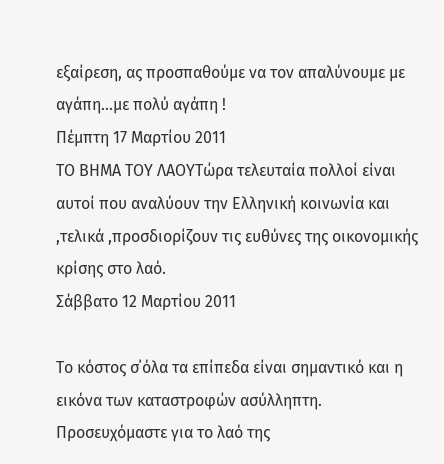εξαίρεση, ας προσπαθούμε να τον απαλύνουμε με αγάπη...με πολύ αγάπη !
Πέμπτη 17 Μαρτίου 2011
ΤΟ ΒΗΜΑ ΤΟΥ ΛΑΟΥΤώρα τελευταία πολλοί είναι αυτοί που αναλύουν την Ελληνική κοινωνία και ,τελικά ,προσδιορίζουν τις ευθύνες της οικονομικής κρίσης στο λαό.
Σάββατο 12 Μαρτίου 2011

Το κόστος σ΄όλα τα επίπεδα είναι σημαντικό και η εικόνα των καταστροφών ασύλληπτη.
Προσευχόμαστε για το λαό της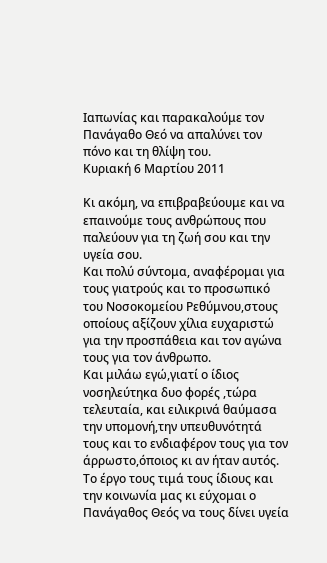Ιαπωνίας και παρακαλούμε τον Πανάγαθο Θεό να απαλύνει τον πόνο και τη θλίψη του.
Κυριακή 6 Μαρτίου 2011

Κι ακόμη, να επιβραβεύουμε και να επαινούμε τους ανθρώπους που παλεύουν για τη ζωή σου και την υγεία σου.
Και πολύ σύντομα, αναφέρομαι για τους γιατρούς και το προσωπικό του Νοσοκομείου Ρεθύμνου,στους οποίους αξίζουν χίλια ευχαριστώ για την προσπάθεια και τον αγώνα τους για τον άνθρωπο.
Και μιλάω εγώ,γιατί ο ίδιος νοσηλεύτηκα δυο φορές ,τώρα τελευταία, και ειλικρινά θαύμασα την υπομονή,την υπευθυνότητά τους και το ενδιαφέρον τους για τον άρρωστο,όποιος κι αν ήταν αυτός.
Το έργο τους τιμά τους ίδιους και την κοινωνία μας κι εύχομαι ο Πανάγαθος Θεός να τους δίνει υγεία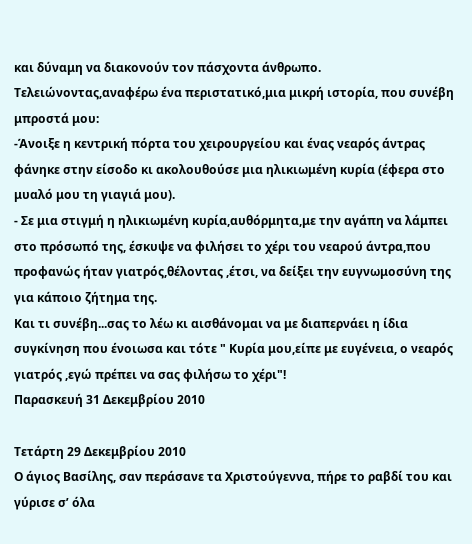και δύναμη να διακονούν τον πάσχοντα άνθρωπο.
Τελειώνοντας,αναφέρω ένα περιστατικό,μια μικρή ιστορία, που συνέβη μπροστά μου:
-Άνοιξε η κεντρική πόρτα του χειρουργείου και ένας νεαρός άντρας φάνηκε στην είσοδο κι ακολουθούσε μια ηλικιωμένη κυρία (έφερα στο μυαλό μου τη γιαγιά μου).
- Σε μια στιγμή η ηλικιωμένη κυρία,αυθόρμητα,με την αγάπη να λάμπει στο πρόσωπό της, έσκυψε να φιλήσει το χέρι του νεαρού άντρα,που προφανώς ήταν γιατρός,θέλοντας ,έτσι, να δείξει την ευγνωμοσύνη της για κάποιο ζήτημα της.
Και τι συνέβη...σας το λέω κι αισθάνομαι να με διαπερνάει η ίδια συγκίνηση που ένοιωσα και τότε " Κυρία μου,είπε με ευγένεια, ο νεαρός γιατρός ,εγώ πρέπει να σας φιλήσω το χέρι"!
Παρασκευή 31 Δεκεμβρίου 2010

Τετάρτη 29 Δεκεμβρίου 2010
Ο άγιος Βασίλης, σαν περάσανε τα Χριστούγεννα, πήρε το ραβδί του και γύρισε σ’ όλα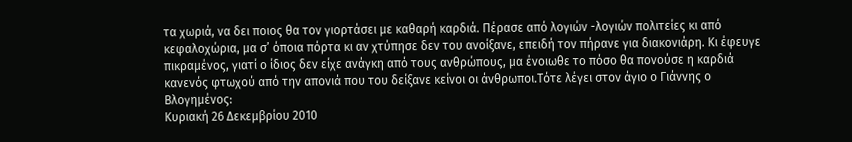τα χωριά, να δει ποιος θα τον γιορτάσει με καθαρή καρδιά. Πέρασε από λογιών -λογιών πολιτείες κι από κεφαλοχώρια, μα σ’ όποια πόρτα κι αν χτύπησε δεν του ανοίξανε, επειδή τον πήρανε για διακονιάρη. Κι έφευγε πικραμένος, γιατί ο ίδιος δεν είχε ανάγκη από τους ανθρώπους, μα ένοιωθε το πόσο θα πονούσε η καρδιά κανενός φτωχού από την απονιά που του δείξανε κείνοι οι άνθρωποι.Τότε λέγει στον άγιο ο Γιάννης ο Βλογημένος:
Κυριακή 26 Δεκεμβρίου 2010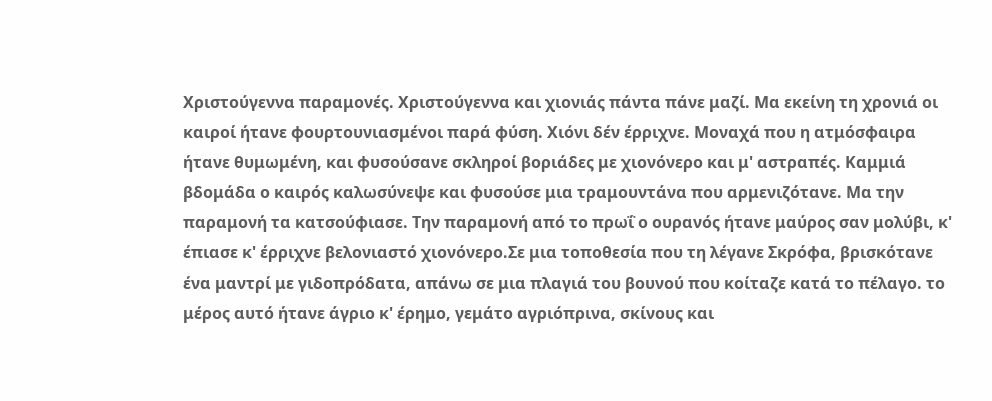Χριστούγεννα παραμονές. Χριστούγεννα και χιονιάς πάντα πάνε μαζί. Μα εκείνη τη χρονιά οι καιροί ήτανε φουρτουνιασμένοι παρά φύση. Χιόνι δέν έρριχνε. Μοναχά που η ατμόσφαιρα ήτανε θυμωμένη, και φυσούσανε σκληροί βοριάδες με χιονόνερο και μ' αστραπές. Καμμιά βδομάδα ο καιρός καλωσύνεψε και φυσούσε μια τραμουντάνα που αρμενιζότανε. Μα την παραμονή τα κατσούφιασε. Την παραμονή από το πρωΐ ο ουρανός ήτανε μαύρος σαν μολύβι, κ' έπιασε κ' έρριχνε βελονιαστό χιονόνερο.Σε μια τοποθεσία που τη λέγανε Σκρόφα, βρισκότανε ένα μαντρί με γιδοπρόδατα, απάνω σε μια πλαγιά του βουνού που κοίταζε κατά το πέλαγο. το μέρος αυτό ήτανε άγριο κ' έρημο, γεμάτο αγριόπρινα, σκίνους και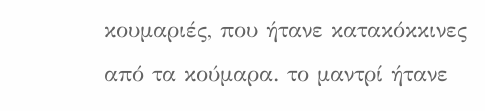κουμαριές, που ήτανε κατακόκκινες από τα κούμαρα. το μαντρί ήτανε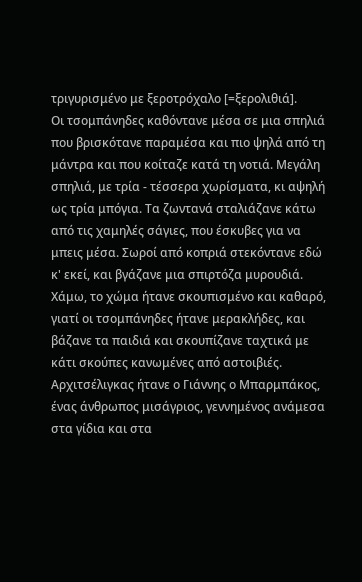τριγυρισμένο με ξεροτρόχαλο [=ξερολιθιά].
Οι τσομπάνηδες καθόντανε μέσα σε μια σπηλιά που βρισκότανε παραμέσα και πιο ψηλά από τη μάντρα και που κοίταζε κατά τη νοτιά. Μεγάλη σπηλιά, με τρία - τέσσερα χωρίσματα, κι αψηλή ως τρία μπόγια. Τα ζωντανά σταλιάζανε κάτω από τις χαμηλές σάγιες, που έσκυβες για να μπεις μέσα. Σωροί από κοπριά στεκόντανε εδώ κ' εκεί, και βγάζανε μια σπιρτόζα μυρουδιά. Χάμω, το χώμα ήτανε σκουπισμένο και καθαρό, γιατί οι τσομπάνηδες ήτανε μερακλήδες, και βάζανε τα παιδιά και σκουπίζανε ταχτικά με κάτι σκούπες κανωμένες από αστοιβιές.
Αρχιτσέλιγκας ήτανε ο Γιάννης ο Μπαρμπάκος, ένας άνθρωπος μισάγριος, γεννημένος ανάμεσα στα γίδια και στα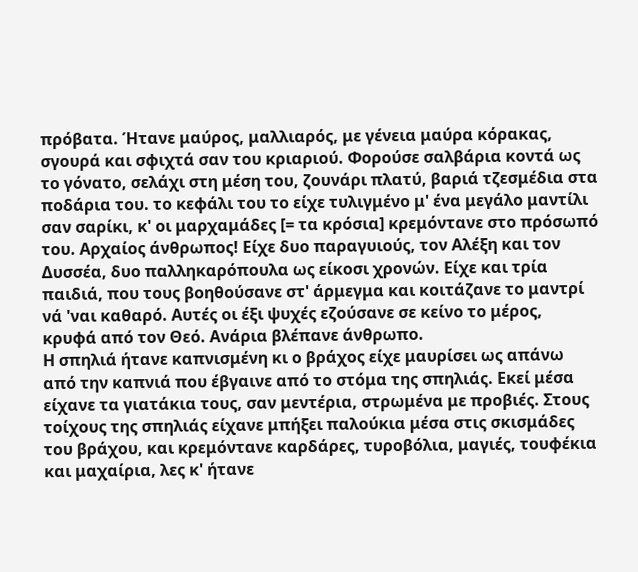πρόβατα. Ήτανε μαύρος, μαλλιαρός, με γένεια μαύρα κόρακας, σγουρά και σφιχτά σαν του κριαριού. Φορούσε σαλβάρια κοντά ως το γόνατο, σελάχι στη μέση του, ζουνάρι πλατύ, βαριά τζεσμέδια στα ποδάρια του. το κεφάλι του το είχε τυλιγμένο μ' ένα μεγάλο μαντίλι σαν σαρίκι, κ' οι μαρχαμάδες [= τα κρόσια] κρεμόντανε στο πρόσωπό του. Αρχαίος άνθρωπος! Είχε δυο παραγυιούς, τον Αλέξη και τον Δυσσέα, δυο παλληκαρόπουλα ως είκοσι χρονών. Είχε και τρία παιδιά, που τους βοηθούσανε στ' άρμεγμα και κοιτάζανε το μαντρί νά 'ναι καθαρό. Αυτές οι έξι ψυχές εζούσανε σε κείνο το μέρος, κρυφά από τον Θεό. Ανάρια βλέπανε άνθρωπο.
Η σπηλιά ήτανε καπνισμένη κι ο βράχος είχε μαυρίσει ως απάνω από την καπνιά που έβγαινε από το στόμα της σπηλιάς. Εκεί μέσα είχανε τα γιατάκια τους, σαν μεντέρια, στρωμένα με προβιές. Στους τοίχους της σπηλιάς είχανε μπήξει παλούκια μέσα στις σκισμάδες του βράχου, και κρεμόντανε καρδάρες, τυροβόλια, μαγιές, τουφέκια και μαχαίρια, λες κ' ήτανε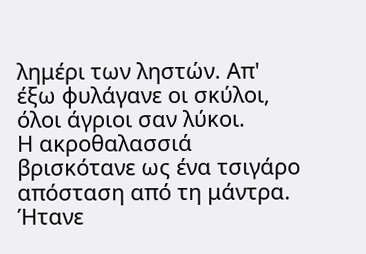λημέρι των ληστών. Απ' έξω φυλάγανε οι σκύλοι, όλοι άγριοι σαν λύκοι.
Η ακροθαλασσιά βρισκότανε ως ένα τσιγάρο απόσταση από τη μάντρα. Ήτανε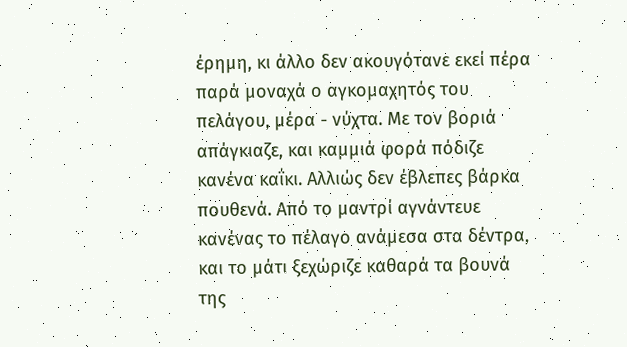έρημη, κι άλλο δεν ακουγότανε εκεί πέρα παρά μοναχά ο αγκομαχητός του πελάγου, μέρα - νύχτα. Με τον βοριά απάγκιαζε, και καμμιά φορά πόδιζε κανένα καΐκι. Αλλιώς δεν έβλεπες βάρκα πουθενά. Από το μαντρί αγνάντευε κανένας το πέλαγο ανάμεσα στα δέντρα, και το μάτι ξεχώριζε καθαρά τα βουνά της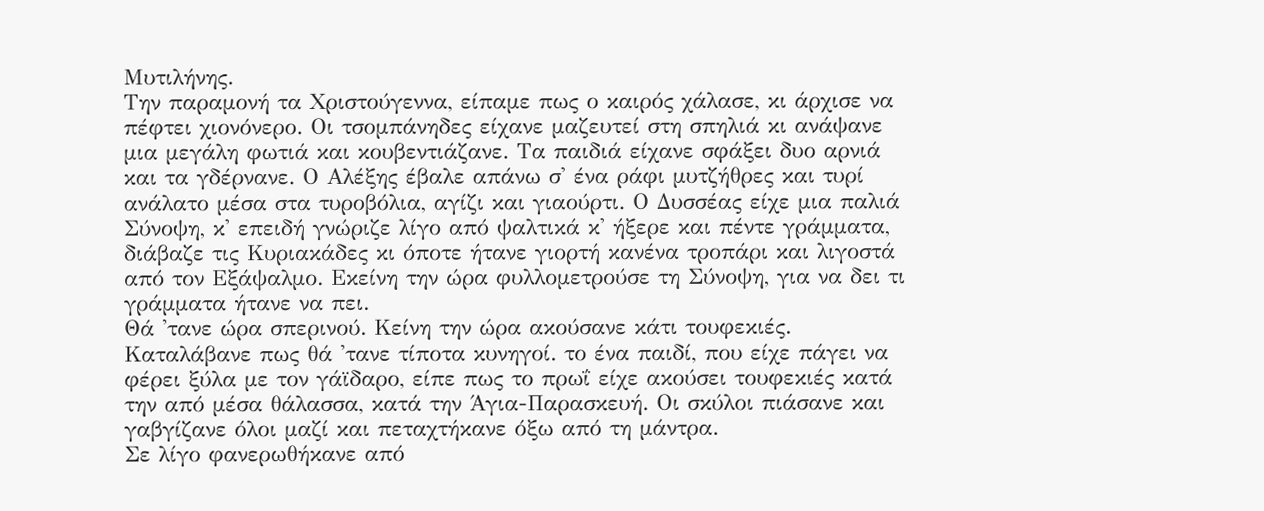Μυτιλήνης.
Την παραμονή τα Χριστούγεννα, είπαμε πως ο καιρός χάλασε, κι άρχισε να πέφτει χιονόνερο. Οι τσομπάνηδες είχανε μαζευτεί στη σπηλιά κι ανάψανε μια μεγάλη φωτιά και κουβεντιάζανε. Τα παιδιά είχανε σφάξει δυο αρνιά και τα γδέρνανε. Ο Αλέξης έβαλε απάνω σ' ένα ράφι μυτζήθρες και τυρί ανάλατο μέσα στα τυροβόλια, αγίζι και γιαούρτι. Ο Δυσσέας είχε μια παλιά Σύνοψη, κ' επειδή γνώριζε λίγο από ψαλτικά κ' ήξερε και πέντε γράμματα, διάβαζε τις Κυριακάδες κι όποτε ήτανε γιορτή κανένα τροπάρι και λιγοστά από τον Εξάψαλμο. Εκείνη την ώρα φυλλομετρούσε τη Σύνοψη, για να δει τι γράμματα ήτανε να πει.
Θά 'τανε ώρα σπερινού. Κείνη την ώρα ακούσανε κάτι τουφεκιές. Καταλάβανε πως θά 'τανε τίποτα κυνηγοί. το ένα παιδί, που είχε πάγει να φέρει ξύλα με τον γάϊδαρο, είπε πως το πρωΐ είχε ακούσει τουφεκιές κατά την από μέσα θάλασσα, κατά την Άγια-Παρασκευή. Οι σκύλοι πιάσανε και γαβγίζανε όλοι μαζί και πεταχτήκανε όξω από τη μάντρα.
Σε λίγο φανερωθήκανε από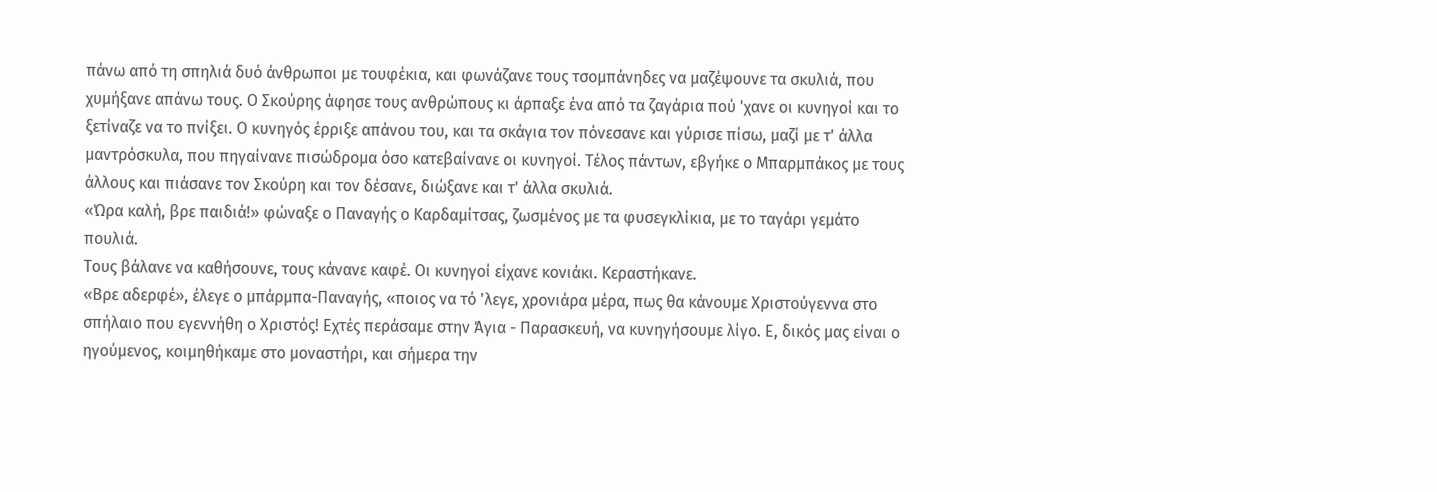πάνω από τη σπηλιά δυό άνθρωποι με τουφέκια, και φωνάζανε τους τσομπάνηδες να μαζέψουνε τα σκυλιά, που χυμήξανε απάνω τους. Ο Σκούρης άφησε τους ανθρώπους κι άρπαξε ένα από τα ζαγάρια πού 'χανε οι κυνηγοί και το ξετίναζε να το πνίξει. Ο κυνηγός έρριξε απάνου του, και τα σκάγια τον πόνεσανε και γύρισε πίσω, μαζί με τ' άλλα μαντρόσκυλα, που πηγαίνανε πισώδρομα όσο κατεβαίνανε οι κυνηγοί. Τέλος πάντων, εβγήκε ο Μπαρμπάκος με τους άλλους και πιάσανε τον Σκούρη και τον δέσανε, διώξανε και τ' άλλα σκυλιά.
«Ώρα καλή, βρε παιδιά!» φώναξε ο Παναγής ο Καρδαμίτσας, ζωσμένος με τα φυσεγκλίκια, με το ταγάρι γεμάτο πουλιά.
Τους βάλανε να καθήσουνε, τους κάνανε καφέ. Οι κυνηγοί είχανε κονιάκι. Κεραστήκανε.
«Βρε αδερφέ», έλεγε ο μπάρμπα-Παναγής, «ποιος να τό 'λεγε, χρονιάρα μέρα, πως θα κάνουμε Χριστούγεννα στο σπήλαιο που εγεννήθη ο Χριστός! Εχτές περάσαμε στην Άγια - Παρασκευή, να κυνηγήσουμε λίγο. Ε, δικός μας είναι ο ηγούμενος, κοιμηθήκαμε στο μοναστήρι, και σήμερα την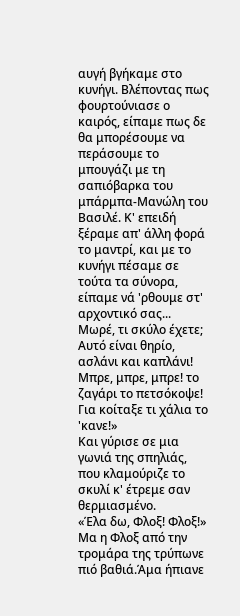αυγή βγήκαμε στο κυνήγι. Βλέποντας πως φουρτούνιασε ο καιρός, είπαμε πως δε θα μπορέσουμε να περάσουμε το μπουγάζι με τη σαπιόβαρκα του μπάρμπα-Μανώλη του Βασιλέ. Κ' επειδή ξέραμε απ' άλλη φορά το μαντρί, και με το κυνήγι πέσαμε σε τούτα τα σύνορα, είπαμε νά 'ρθουμε στ' αρχοντικό σας... Μωρέ, τι σκύλο έχετε; Αυτό είναι θηρίο, ασλάνι και καπλάνι!
Μπρε, μπρε, μπρε! το ζαγάρι το πετσόκοψε! Για κοίταξε τι χάλια το 'κανε!»
Και γύρισε σε μια γωνιά της σπηλιάς, που κλαμούριζε το σκυλί κ' έτρεμε σαν θερμιασμένο.
«Έλα δω, Φλοξ! Φλοξ!» Μα η Φλοξ από την τρομάρα της τρύπωνε πιό βαθιά.Άμα ήπιανε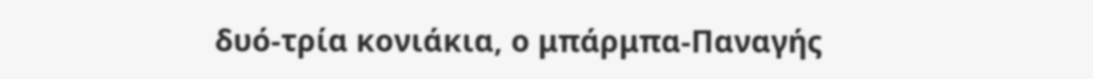δυό-τρία κονιάκια, ο μπάρμπα-Παναγής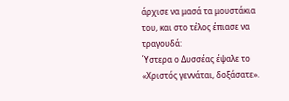άρχισε να μασά τα μουστάκια του, και στο τέλος έπιασε να τραγουδά:
Ύστερα ο Δυσσέας έψαλε το «Χριστός γεννάται, δοξάσατε».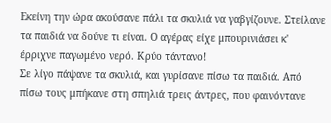Εκείνη την ώρα ακούσανε πάλι τα σκυλιά να γαβγίζουνε. Στείλανε τα παιδιά να δούνε τι είναι. Ο αγέρας είχε μπουρινιάσει κ' έρριχνε παγωμένο νερό. Κρύο τάντανο!
Σε λίγο πάψανε τα σκυλιά, και γυρίσανε πίσω τα παιδιά. Από πίσω τους μπήκανε στη σπηλιά τρεις άντρες, που φαινόντανε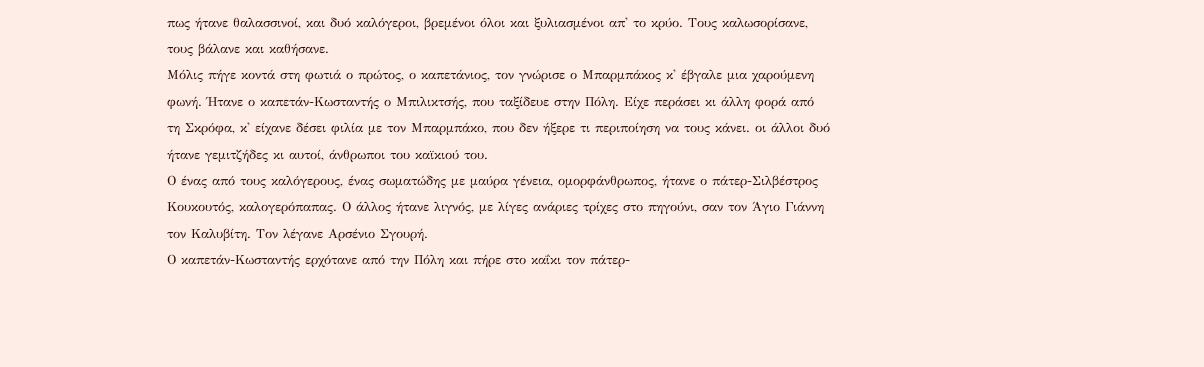πως ήτανε θαλασσινοί, και δυό καλόγεροι, βρεμένοι όλοι και ξυλιασμένοι απ' το κρύο. Τους καλωσορίσανε, τους βάλανε και καθήσανε.
Μόλις πήγε κοντά στη φωτιά ο πρώτος, ο καπετάνιος, τον γνώρισε ο Μπαρμπάκος κ' έβγαλε μια χαρούμενη φωνή. Ήτανε ο καπετάν-Κωσταντής ο Μπιλικτσής, που ταξίδευε στην Πόλη. Είχε περάσει κι άλλη φορά από τη Σκρόφα, κ' είχανε δέσει φιλία με τον Μπαρμπάκο, που δεν ήξερε τι περιποίηση να τους κάνει. οι άλλοι δυό ήτανε γεμιτζήδες κι αυτοί, άνθρωποι του καϊκιού του.
Ο ένας από τους καλόγερους, ένας σωματώδης με μαύρα γένεια, ομορφάνθρωπος, ήτανε ο πάτερ-Σιλβέστρος Κουκουτός, καλογερόπαπας. Ο άλλος ήτανε λιγνός, με λίγες ανάριες τρίχες στο πηγούνι, σαν τον Άγιο Γιάννη τον Καλυβίτη. Τον λέγανε Αρσένιο Σγουρή.
Ο καπετάν-Κωσταντής ερχότανε από την Πόλη και πήρε στο καΐκι τον πάτερ-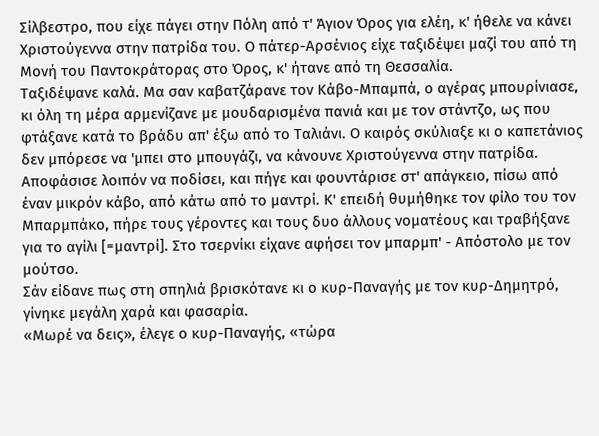Σίλβεστρο, που είχε πάγει στην Πόλη από τ' Άγιον Όρος για ελέη, κ' ήθελε να κάνει Χριστούγεννα στην πατρίδα του. Ο πάτερ-Αρσένιος είχε ταξιδέψει μαζί του από τη Μονή του Παντοκράτορας στο Όρος, κ' ήτανε από τη Θεσσαλία.
Ταξιδέψανε καλά. Μα σαν καβατζάρανε τον Κάβο-Μπαμπά, ο αγέρας μπουρίνιασε, κι όλη τη μέρα αρμενίζανε με μουδαρισμένα πανιά και με τον στάντζο, ως που φτάξανε κατά το βράδυ απ' έξω από το Ταλιάνι. Ο καιρός σκύλιαξε κι ο καπετάνιος δεν μπόρεσε να 'μπει στο μπουγάζι, να κάνουνε Χριστούγεννα στην πατρίδα.
Αποφάσισε λοιπόν να ποδίσει, και πήγε και φουντάρισε στ' απάγκειο, πίσω από έναν μικρόν κάβο, από κάτω από το μαντρί. Κ' επειδή θυμήθηκε τον φίλο του τον Μπαρμπάκο, πήρε τους γέροντες και τους δυο άλλους νοματέους και τραβήξανε για το αγίλι [=μαντρί]. Στο τσερνίκι είχανε αφήσει τον μπαρμπ' - Απόστολο με τον μούτσο.
Σάν είδανε πως στη σπηλιά βρισκότανε κι ο κυρ-Παναγής με τον κυρ-Δημητρό, γίνηκε μεγάλη χαρά και φασαρία.
«Μωρέ να δεις», έλεγε ο κυρ-Παναγής, «τώρα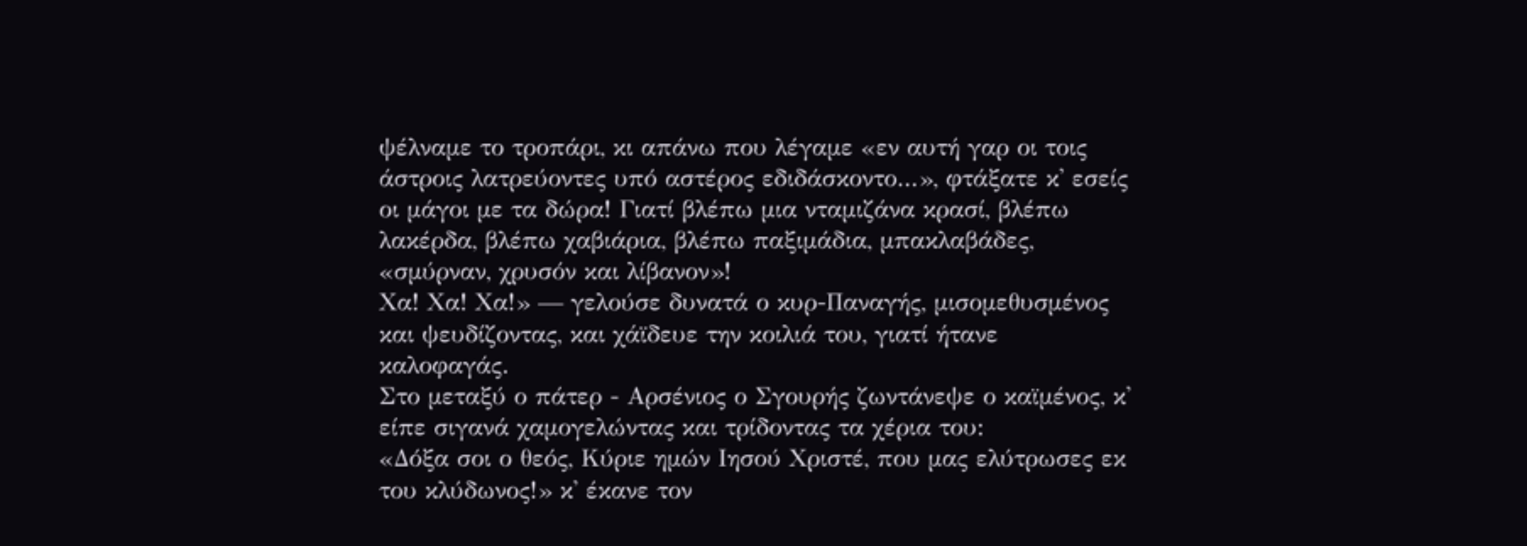ψέλναμε το τροπάρι, κι απάνω που λέγαμε «εν αυτή γαρ οι τοις άστροις λατρεύοντες υπό αστέρος εδιδάσκοντο...», φτάξατε κ' εσείς οι μάγοι με τα δώρα! Γιατί βλέπω μια νταμιζάνα κρασί, βλέπω λακέρδα, βλέπω χαβιάρια, βλέπω παξιμάδια, μπακλαβάδες, «σμύρναν, χρυσόν και λίβανον»!
Χα! Χα! Χα!» — γελούσε δυνατά ο κυρ-Παναγής, μισομεθυσμένος και ψευδίζοντας, και χάϊδευε την κοιλιά του, γιατί ήτανε καλοφαγάς.
Στο μεταξύ ο πάτερ - Αρσένιος ο Σγουρής ζωντάνεψε ο καϊμένος, κ' είπε σιγανά χαμογελώντας και τρίδοντας τα χέρια του:
«Δόξα σοι ο θεός, Κύριε ημών Ιησού Χριστέ, που μας ελύτρωσες εκ του κλύδωνος!» κ' έκανε τον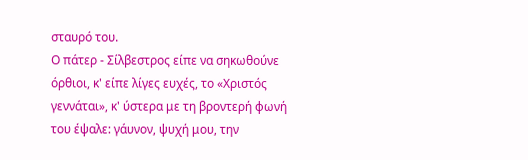σταυρό του.
Ο πάτερ - Σίλβεστρος είπε να σηκωθούνε όρθιοι, κ' είπε λίγες ευχές, το «Χριστός γεννάται», κ' ύστερα με τη βροντερή φωνή του έψαλε: γάυνον, ψυχή μου, την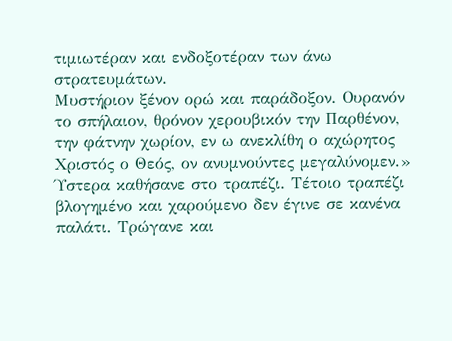τιμιωτέραν και ενδοξοτέραν των άνω στρατευμάτων.
Μυστήριον ξένον ορώ και παράδοξον. Ουρανόν το σπήλαιον, θρόνον χερουβικόν την Παρθένον, την φάτνην χωρίον, εν ω ανεκλίθη ο αχώρητος Χριστός ο Θεός, ον ανυμνούντες μεγαλύνομεν.»
Ύστερα καθήσανε στο τραπέζι. Τέτοιο τραπέζι βλογημένο και χαρούμενο δεν έγινε σε κανένα παλάτι. Τρώγανε και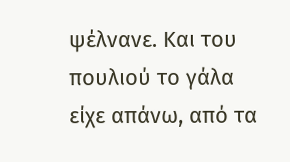ψέλνανε. Και του πουλιού το γάλα είχε απάνω, από τα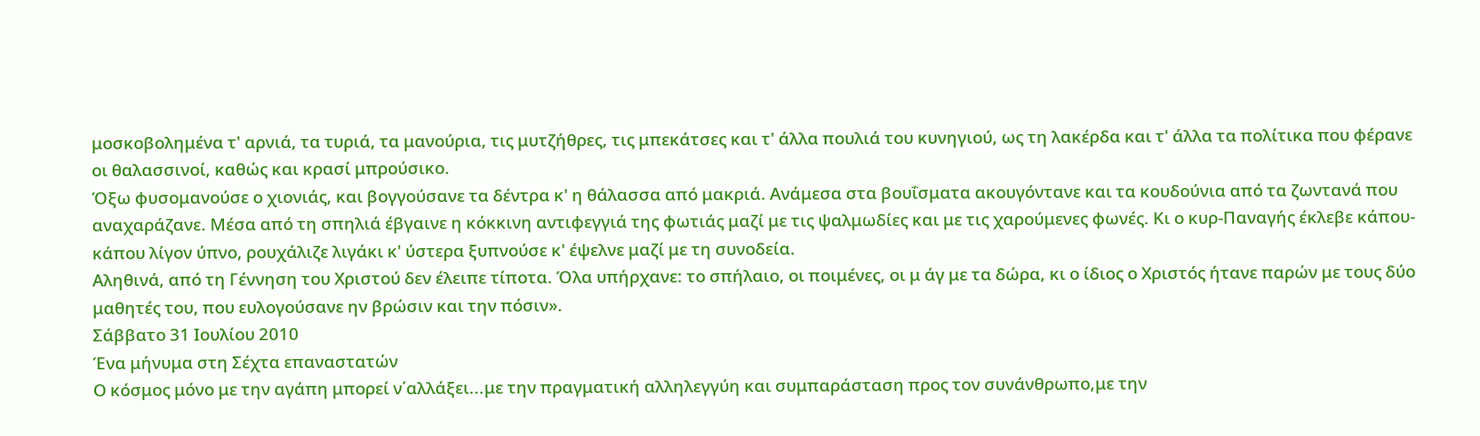μοσκοβολημένα τ' αρνιά, τα τυριά, τα μανούρια, τις μυτζήθρες, τις μπεκάτσες και τ' άλλα πουλιά του κυνηγιού, ως τη λακέρδα και τ' άλλα τα πολίτικα που φέρανε οι θαλασσινοί, καθώς και κρασί μπρούσικο.
Όξω φυσομανούσε ο χιονιάς, και βογγούσανε τα δέντρα κ' η θάλασσα από μακριά. Ανάμεσα στα βουΐσματα ακουγόντανε και τα κουδούνια από τα ζωντανά που αναχαράζανε. Μέσα από τη σπηλιά έβγαινε η κόκκινη αντιφεγγιά της φωτιάς μαζί με τις ψαλμωδίες και με τις χαρούμενες φωνές. Κι ο κυρ-Παναγής έκλεβε κάπου-κάπου λίγον ύπνο, ρουχάλιζε λιγάκι κ' ύστερα ξυπνούσε κ' έψελνε μαζί με τη συνοδεία.
Αληθινά, από τη Γέννηση του Χριστού δεν έλειπε τίποτα. Όλα υπήρχανε: το σπήλαιο, οι ποιμένες, οι μ άγ με τα δώρα, κι ο ίδιος ο Χριστός ήτανε παρών με τους δύο μαθητές του, που ευλογούσανε ην βρώσιν και την πόσιν».
Σάββατο 31 Ιουλίου 2010
Ένα μήνυμα στη Σέχτα επαναστατών
Ο κόσμος μόνο με την αγάπη μπορεί ν΄αλλάξει...με την πραγματική αλληλεγγύη και συμπαράσταση προς τον συνάνθρωπο,με την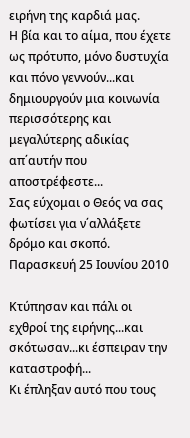ειρήνη της καρδιά μας.
Η βία και το αίμα, που έχετε ως πρότυπο, μόνο δυστυχία και πόνο γεννούν...και δημιουργούν μια κοινωνία περισσότερης και μεγαλύτερης αδικίας απ΄αυτήν που αποστρέφεστε...
Σας εύχομαι ο Θεός να σας φωτίσει για ν΄αλλάξετε δρόμο και σκοπό.
Παρασκευή 25 Ιουνίου 2010

Κτύπησαν και πάλι οι εχθροί της ειρήνης...και σκότωσαν...κι έσπειραν την καταστροφή...
Κι έπληξαν αυτό που τους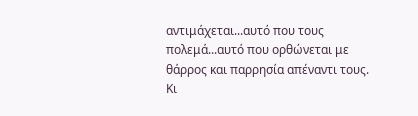αντιμάχεται...αυτό που τους πολεμά...αυτό που ορθώνεται με θάρρος και παρρησία απέναντι τους.
Κι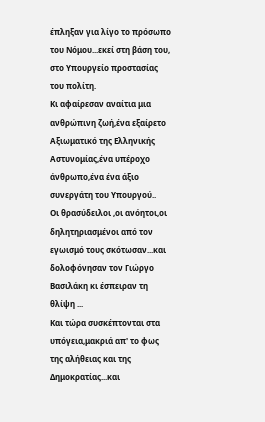έπληξαν για λίγο το πρόσωπο του Νόμου...εκεί στη βάση του, στο Υπουργείο προστασίας του πολίτη.
Κι αφαίρεσαν αναίτια μια ανθρώπινη ζωή,ένα εξαίρετο Αξιωματικό της Ελληνικής Αστυνομίας,ένα υπέροχο άνθρωπο,ένα ένα άξιο συνεργάτη του Υπουργού..
Οι θρασύδειλοι ,οι ανόητοι,οι δηλητηριασμένοι από τον εγωισμό τους σκότωσαν...και δολοφόνησαν τον Γιώργο Βασιλάκη κι έσπειραν τη θλίψη ...
Και τώρα συσκέπτονται στα υπόγεια,μακριά απ' το φως της αλήθειας και της Δημοκρατίας...και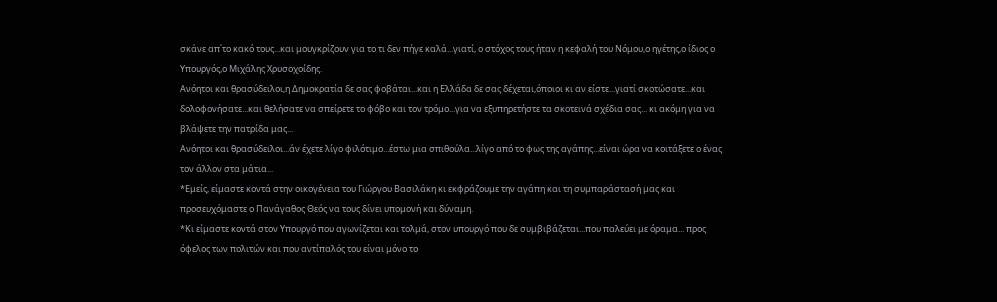σκάνε απ΄το κακό τους...και μουγκρίζουν για το τι δεν πήγε καλά...γιατί, ο στόχος τους ήταν η κεφαλή του Νόμου,ο ηγέτης,ο ίδιος ο Υπουργός,ο Μιχάλης Χρυσοχοίδης.
Ανόητοι και θρασύδειλοι,η Δημοκρατία δε σας φοβάται...και η Ελλάδα δε σας δέχεται,όποιοι κι αν είστε...γιατί σκοτώσατε...και δολοφονήσατε...και θελήσατε να σπείρετε το φόβο και τον τρόμο...για να εξυπηρετήστε τα σκοτεινά σχέδια σας... κι ακόμη για να βλάψετε την πατρίδα μας...
Ανόητοι και θρασύδειλοι...άν έχετε λίγο φιλότιμο...έστω μια σπιθούλα...λίγο από το φως της αγάπης...είναι ώρα να κοιτάξετε ο ένας τον άλλον στα μάτια...
*Εμείς, είμαστε κοντά στην οικογένεια του Γιώργου Βασιλάκη κι εκφράζουμε την αγάπη και τη συμπαράστασή μας και προσευχόμαστε ο Πανάγαθος Θεός να τους δίνει υπομονή και δύναμη.
*Κι είμαστε κοντά στον Υπουργό που αγωνίζεται και τολμά, στον υπουργό που δε συμβιβάζεται...που παλεύει με όραμα... προς όφελος των πολιτών και που αντίπαλός του είναι μόνο το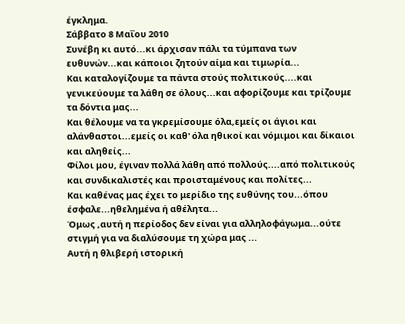έγκλημα.
Σάββατο 8 Μαΐου 2010
Συνέβη κι αυτό...κι άρχισαν πάλι τα τύμπανα των ευθυνών...και κάποιοι ζητούν αίμα και τιμωρία...
Και καταλογίζουμε τα πάντα στούς πολιτικούς....και γενικεύουμε τα λάθη σε όλους...και αφορίζουμε και τρίζουμε τα δόντια μας...
Και θέλουμε να τα γκρεμίσουμε όλα,εμείς οι άγιοι και αλάνθαστοι...εμείς οι καθ' όλα ηθικοί και νόμιμοι και δίκαιοι και αληθείς...
Φίλοι μου, έγιναν πολλά λάθη από πολλούς....από πολιτικούς και συνδικαλιστές και προισταμένους και πολίτες...
Και καθένας μας έχει το μερίδιο της ευθύνης του...όπου έσφαλε...ηθελημένα ή αθέλητα...
Όμως ,αυτή η περίοδος δεν είναι για αλληλοφάγωμα...ούτε στιγμή για να διαλύσουμε τη χώρα μας ...
Αυτή η θλιβερή ιστορική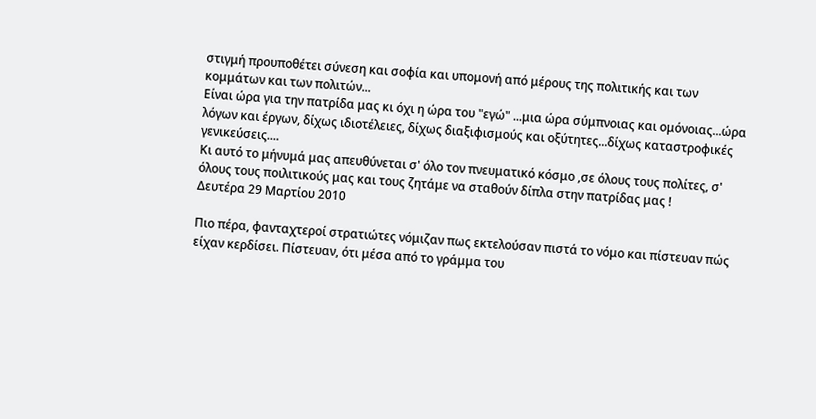στιγμή προυποθέτει σύνεση και σοφία και υπομονή από μέρους της πολιτικής και των κομμάτων και των πολιτών...
Είναι ώρα για την πατρίδα μας κι όχι η ώρα του "εγώ" ...μια ώρα σύμπνοιας και ομόνοιας...ώρα λόγων και έργων, δίχως ιδιοτέλειες, δίχως διαξιφισμούς και οξύτητες...δίχως καταστροφικές γενικεύσεις....
Κι αυτό το μήνυμά μας απευθύνεται σ' όλο τον πνευματικό κόσμο ,σε όλους τους πολίτες, σ' όλους τους ποιλιτικούς μας και τους ζητάμε να σταθούν δίπλα στην πατρίδας μας !
Δευτέρα 29 Μαρτίου 2010

Πιο πέρα, φανταχτεροί στρατιώτες νόμιζαν πως εκτελούσαν πιστά το νόμο και πίστευαν πώς είχαν κερδίσει. Πίστευαν, ότι μέσα από το γράμμα του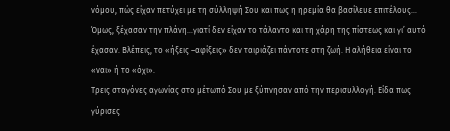νόμου, πώς είχαν πετύχει με τη σύλληψή Σου και πως η ηρεμία θα βασίλευε επιτέλους…
Όμως, ξέχασαν την πλάνη…γιατί δεν είχαν το τάλαντο και τη χάρη της πίστεως και γι’ αυτό έχασαν. Βλέπεις, το «ήξεις –αφίξεις» δεν ταιριάζει πάντοτε στη ζωή. Η αλήθεια είναι το «ναι» ή το «όχι».
Τρεις σταγόνες αγωνίας στο μέτωπό Σου με ξύπνησαν από την περισυλλογή. Είδα πως γύρισες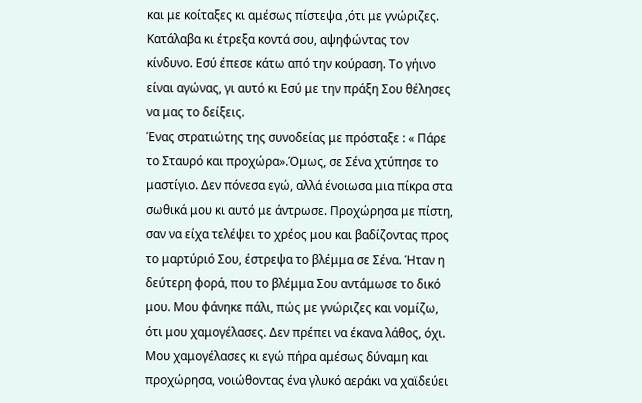και με κοίταξες κι αμέσως πίστεψα ,ότι με γνώριζες. Κατάλαβα κι έτρεξα κοντά σου, αψηφώντας τον κίνδυνο. Εσύ έπεσε κάτω από την κούραση. Το γήινο είναι αγώνας, γι αυτό κι Εσύ με την πράξη Σου θέλησες να μας το δείξεις.
Ένας στρατιώτης της συνοδείας με πρόσταξε : « Πάρε το Σταυρό και προχώρα».Όμως, σε Σένα χτύπησε το μαστίγιο. Δεν πόνεσα εγώ, αλλά ένοιωσα μια πίκρα στα σωθικά μου κι αυτό με άντρωσε. Προχώρησα με πίστη, σαν να είχα τελέψει το χρέος μου και βαδίζοντας προς το μαρτύριό Σου, έστρεψα το βλέμμα σε Σένα. Ήταν η δεύτερη φορά, που το βλέμμα Σου αντάμωσε το δικό μου. Μου φάνηκε πάλι, πώς με γνώριζες και νομίζω, ότι μου χαμογέλασες. Δεν πρέπει να έκανα λάθος, όχι. Μου χαμογέλασες κι εγώ πήρα αμέσως δύναμη και προχώρησα, νοιώθοντας ένα γλυκό αεράκι να χαϊδεύει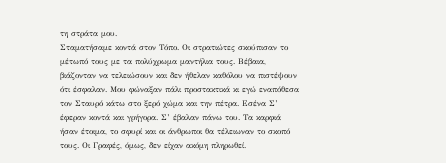τη στράτα μου.
Σταματήσαμε κοντά στον Τόπο. Οι στρατιώτες σκούπισαν το μέτωπό τους με τα πολύχρωμα μαντήλια τους. Βέβαια, βιάζονταν να τελειώσουν και δεν ήθελαν καθόλου να πιστέψουν ότι έσφαλαν. Μου φώναξαν πάλι προστακτικά κι εγώ εναπόθεσα τον Σταυρό κάτω στο ξερό χώμα και την πέτρα. Εσένα Σ’ έφεραν κοντά και γρήγορα. Σ’ έβαλαν πάνω του. Τα καρφιά ήσαν έτοιμα, το σφυρί και οι άνθρωποι θα τέλειωναν το σκοπό τους. Οι Γραφές, όμως, δεν είχαν ακόμη πληρωθεί.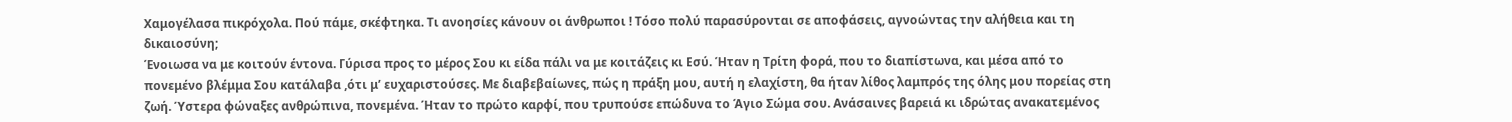Χαμογέλασα πικρόχολα. Πού πάμε, σκέφτηκα. Τι ανοησίες κάνουν οι άνθρωποι ! Τόσο πολύ παρασύρονται σε αποφάσεις, αγνοώντας την αλήθεια και τη δικαιοσύνη;
Ένοιωσα να με κοιτούν έντονα. Γύρισα προς το μέρος Σου κι είδα πάλι να με κοιτάζεις κι Εσύ. Ήταν η Τρίτη φορά, που το διαπίστωνα, και μέσα από το πονεμένο βλέμμα Σου κατάλαβα ,ότι μ’ ευχαριστούσες. Με διαβεβαίωνες, πώς η πράξη μου, αυτή η ελαχίστη, θα ήταν λίθος λαμπρός της όλης μου πορείας στη ζωή. Ύστερα φώναξες ανθρώπινα, πονεμένα. Ήταν το πρώτο καρφί, που τρυπούσε επώδυνα το Άγιο Σώμα σου. Ανάσαινες βαρειά κι ιδρώτας ανακατεμένος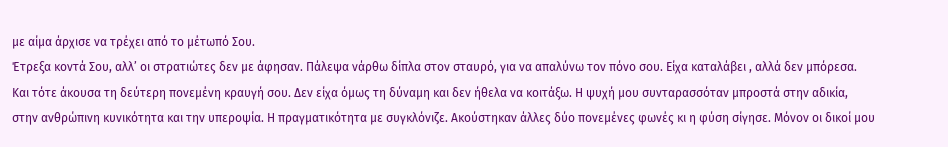με αίμα άρχισε να τρέχει από το μέτωπό Σου.
Έτρεξα κοντά Σου, αλλ’ οι στρατιώτες δεν με άφησαν. Πάλεψα νάρθω δίπλα στον σταυρό, για να απαλύνω τον πόνο σου. Είχα καταλάβει , αλλά δεν μπόρεσα. Και τότε άκουσα τη δεύτερη πονεμένη κραυγή σου. Δεν είχα όμως τη δύναμη και δεν ήθελα να κοιτάξω. Η ψυχή μου συνταρασσόταν μπροστά στην αδικία, στην ανθρώπινη κυνικότητα και την υπεροψία. Η πραγματικότητα με συγκλόνιζε. Ακούστηκαν άλλες δύο πονεμένες φωνές κι η φύση σίγησε. Μόνον οι δικοί μου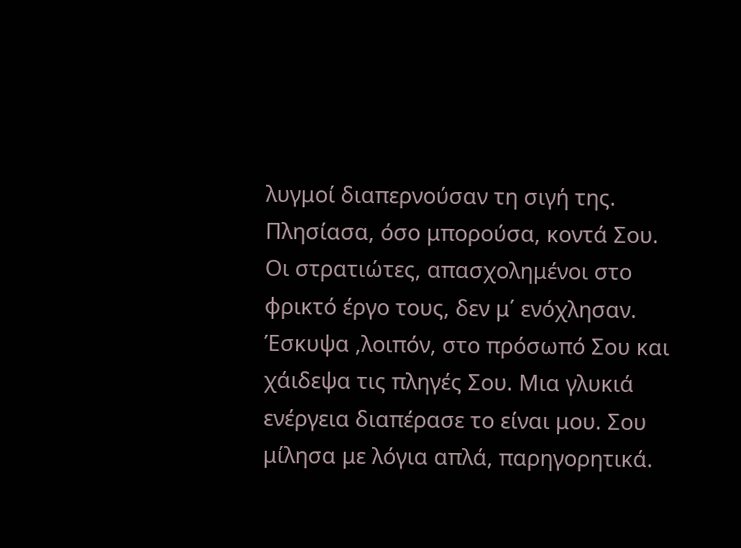λυγμοί διαπερνούσαν τη σιγή της.
Πλησίασα, όσο μπορούσα, κοντά Σου. Οι στρατιώτες, απασχολημένοι στο φρικτό έργο τους, δεν μ΄ ενόχλησαν. Έσκυψα ,λοιπόν, στο πρόσωπό Σου και χάιδεψα τις πληγές Σου. Μια γλυκιά ενέργεια διαπέρασε το είναι μου. Σου μίλησα με λόγια απλά, παρηγορητικά.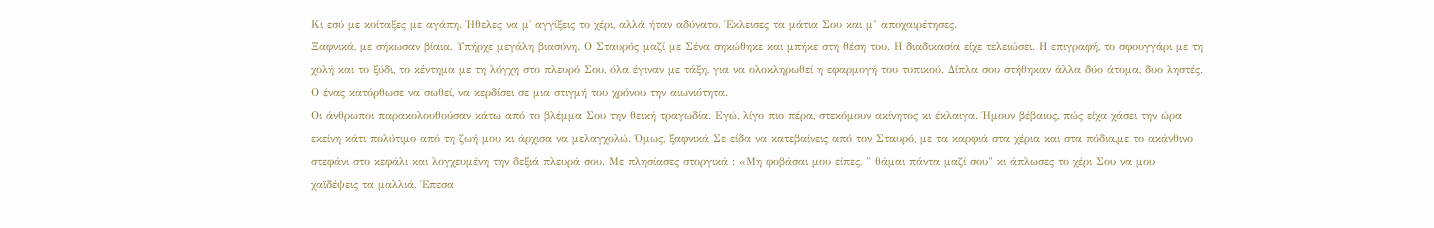Κι εσύ με κοίταξες με αγάπη. Ήθελες να μ΄ αγγίξεις το χέρι, αλλά ήταν αδύνατο. Έκλεισες τα μάτια Σου και μ’ αποχαιρέτησες.
Ξαφνικά, με σήκωσαν βίαια. Υπήρχε μεγάλη βιασύνη. Ο Σταυρός μαζί με Σένα σηκώθηκε και μπήκε στη θέση του. Η διαδικασία είχε τελειώσει. Η επιγραφή, το σφουγγάρι με τη χολή και το ξύδι, το κέντημα με τη λόγχη στο πλευρό Σου, όλα έγιναν με τάξη, για να ολοκληρωθεί η εφαρμογή του τυπικού. Δίπλα σου στήθηκαν άλλα δύο άτομα, δυο ληστές. Ο ένας κατόρθωσε να σωθεί, να κερδίσει σε μια στιγμή του χρόνου την αιωνιότητα.
Οι άνθρωποι παρακολουθούσαν κάτω από το βλέμμα Σου την θεική τραγωδία. Εγώ, λίγο πιο πέρα, στεκόμουν ακίνητος κι έκλαιγα. Ήμουν βέβαιος, πώς είχα χάσει την ώρα εκείνη κάτι πολύτιμο από τη ζωή μου κι άρχισα να μελαγχολώ. Όμως, ξαφνικά Σε είδα να κατεβαίνεις από τον Σταυρό, με τα καρφιά στα χέρια και στα πόδια,με το ακάνθινο στεφάνι στο κεφάλι και λογχευμένη την δεξιά πλευρά σου. Με πλησίασες στοργικά : «Μη φοβάσαι μου είπες, " θάμαι πάντα μαζί σου" κι άπλωσες το χέρι Σου να μου χαϊδέψεις τα μαλλιά. Έπεσα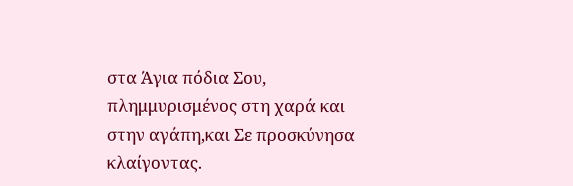στα Άγια πόδια Σου, πλημμυρισμένος στη χαρά και στην αγάπη,και Σε προσκύνησα κλαίγοντας.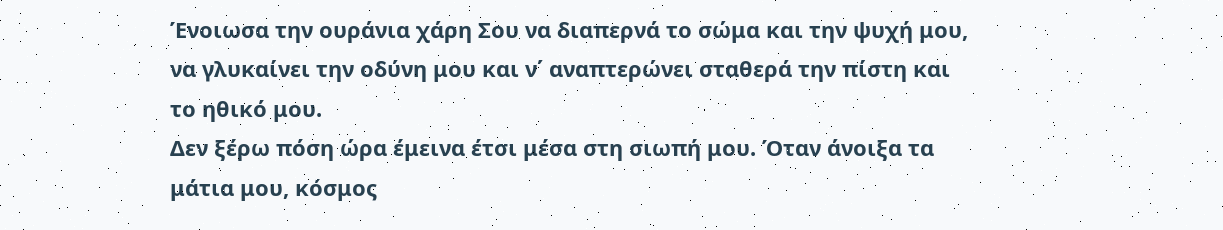Ένοιωσα την ουράνια χάρη Σου να διαπερνά το σώμα και την ψυχή μου, να γλυκαίνει την οδύνη μου και ν΄ αναπτερώνει σταθερά την πίστη και το ηθικό μου.
Δεν ξέρω πόση ώρα έμεινα έτσι μέσα στη σιωπή μου. Όταν άνοιξα τα μάτια μου, κόσμος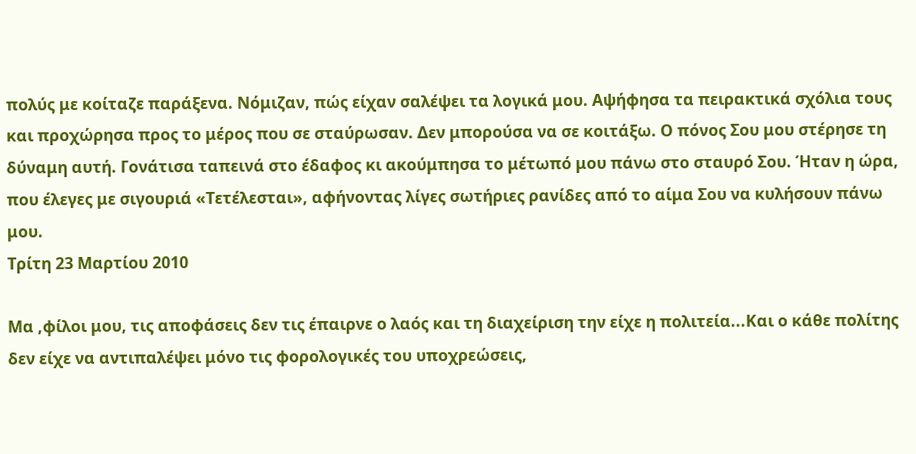πολύς με κοίταζε παράξενα. Νόμιζαν, πώς είχαν σαλέψει τα λογικά μου. Αψήφησα τα πειρακτικά σχόλια τους και προχώρησα προς το μέρος που σε σταύρωσαν. Δεν μπορούσα να σε κοιτάξω. Ο πόνος Σου μου στέρησε τη δύναμη αυτή. Γονάτισα ταπεινά στο έδαφος κι ακούμπησα το μέτωπό μου πάνω στο σταυρό Σου. Ήταν η ώρα, που έλεγες με σιγουριά «Τετέλεσται», αφήνοντας λίγες σωτήριες ρανίδες από το αίμα Σου να κυλήσουν πάνω μου.
Τρίτη 23 Μαρτίου 2010

Μα ,φίλοι μου, τις αποφάσεις δεν τις έπαιρνε ο λαός και τη διαχείριση την είχε η πολιτεία...Και ο κάθε πολίτης δεν είχε να αντιπαλέψει μόνο τις φορολογικές του υποχρεώσεις,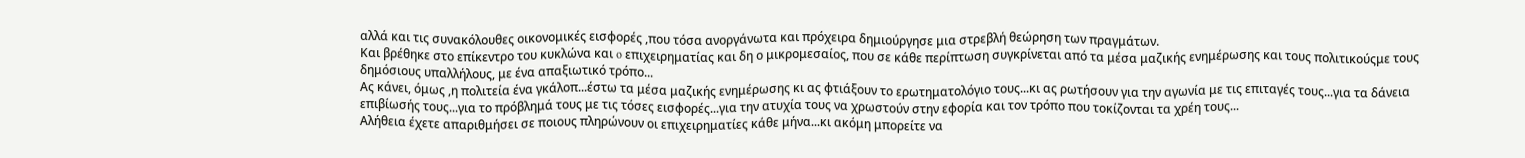αλλά και τις συνακόλουθες οικονομικές εισφορές ,που τόσα ανοργάνωτα και πρόχειρα δημιούργησε μια στρεβλή θεώρηση των πραγμάτων.
Και βρέθηκε στο επίκεντρο του κυκλώνα και o επιχειρηματίας και δη ο μικρομεσαίος, που σε κάθε περίπτωση συγκρίνεται από τα μέσα μαζικής ενημέρωσης και τους πολιτικούςμε τους δημόσιους υπαλλήλους, με ένα απαξιωτικό τρόπο...
Ας κάνει, όμως ,η πολιτεία ένα γκάλοπ...έστω τα μέσα μαζικής ενημέρωσης κι ας φτιάξουν το ερωτηματολόγιο τους...κι ας ρωτήσουν για την αγωνία με τις επιταγές τους...για τα δάνεια επιβίωσής τους...για το πρόβλημά τους με τις τόσες εισφορές...για την ατυχία τους να χρωστούν στην εφορία και τον τρόπο που τοκίζονται τα χρέη τους...
Αλήθεια έχετε απαριθμήσει σε ποιους πληρώνουν οι επιχειρηματίες κάθε μήνα...κι ακόμη μπορείτε να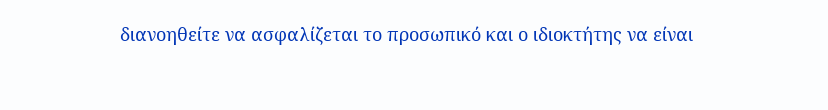διανοηθείτε να ασφαλίζεται το προσωπικό και ο ιδιοκτήτης να είναι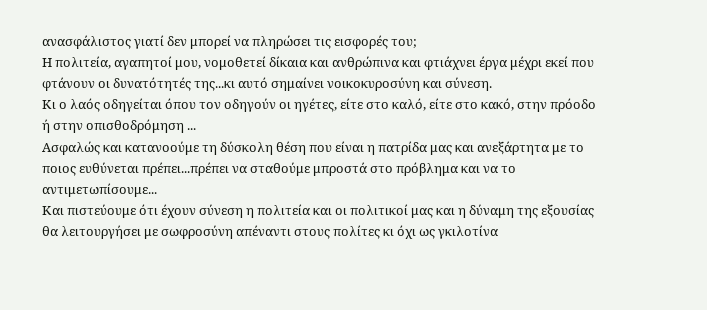ανασφάλιστος γιατί δεν μπορεί να πληρώσει τις εισφορές του;
Η πολιτεία, αγαπητοί μου, νομοθετεί δίκαια και ανθρώπινα και φτιάχνει έργα μέχρι εκεί που φτάνουν οι δυνατότητές της...κι αυτό σημαίνει νοικοκυροσύνη και σύνεση.
Κι ο λαός οδηγείται όπου τον οδηγούν οι ηγέτες, είτε στο καλό, είτε στο κακό, στην πρόοδο ή στην οπισθοδρόμηση ...
Ασφαλώς και κατανοούμε τη δύσκολη θέση που είναι η πατρίδα μας και ανεξάρτητα με το ποιος ευθύνεται πρέπει...πρέπει να σταθούμε μπροστά στο πρόβλημα και να το αντιμετωπίσουμε...
Και πιστεύουμε ότι έχουν σύνεση η πολιτεία και οι πολιτικοί μας και η δύναμη της εξουσίας θα λειτουργήσει με σωφροσύνη απέναντι στους πολίτες κι όχι ως γκιλοτίνα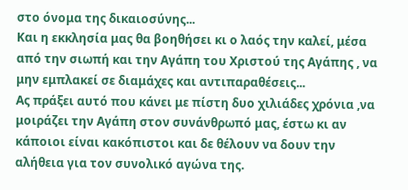στο όνομα της δικαιοσύνης...
Και η εκκλησία μας θα βοηθήσει κι ο λαός την καλεί, μέσα από την σιωπή και την Αγάπη του Χριστού της Αγάπης , να μην εμπλακεί σε διαμάχες και αντιπαραθέσεις...
Ας πράξει αυτό που κάνει με πίστη δυο χιλιάδες χρόνια ,να μοιράζει την Αγάπη στον συνάνθρωπό μας, έστω κι αν κάποιοι είναι κακόπιστοι και δε θέλουν να δουν την αλήθεια για τον συνολικό αγώνα της.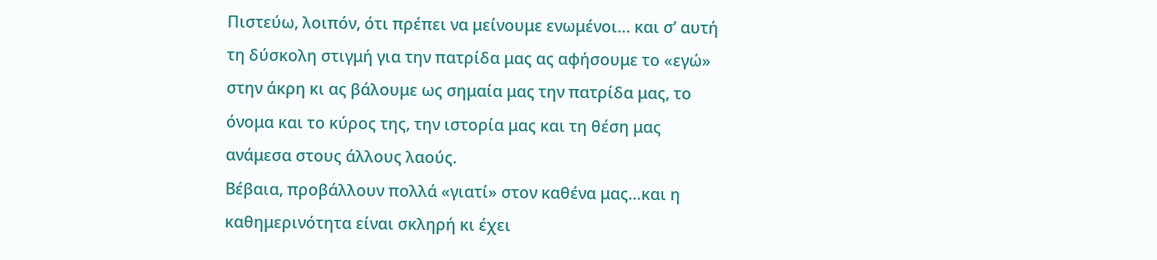Πιστεύω, λοιπόν, ότι πρέπει να μείνουμε ενωμένοι… και σ’ αυτή τη δύσκολη στιγμή για την πατρίδα μας ας αφήσουμε το «εγώ» στην άκρη κι ας βάλουμε ως σημαία μας την πατρίδα μας, το όνομα και το κύρος της, την ιστορία μας και τη θέση μας ανάμεσα στους άλλους λαούς.
Βέβαια, προβάλλουν πολλά «γιατί» στον καθένα μας…και η καθημερινότητα είναι σκληρή κι έχει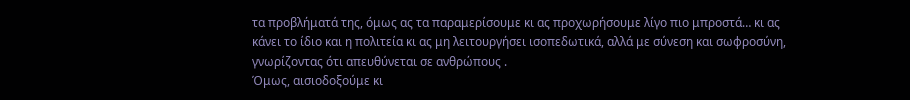τα προβλήματά της, όμως ας τα παραμερίσουμε κι ας προχωρήσουμε λίγο πιο μπροστά… κι ας κάνει το ίδιο και η πολιτεία κι ας μη λειτουργήσει ισοπεδωτικά, αλλά με σύνεση και σωφροσύνη, γνωρίζοντας ότι απευθύνεται σε ανθρώπους .
Όμως, αισιοδοξούμε κι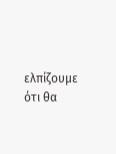ελπίζουμε ότι θα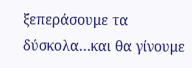ξεπεράσουμε τα δύσκολα…και θα γίνουμε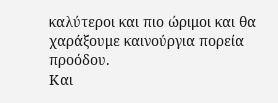καλύτεροι και πιο ώριμοι και θα χαράξουμε καινούργια πορεία προόδου.
Και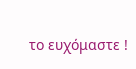το ευχόμαστε !